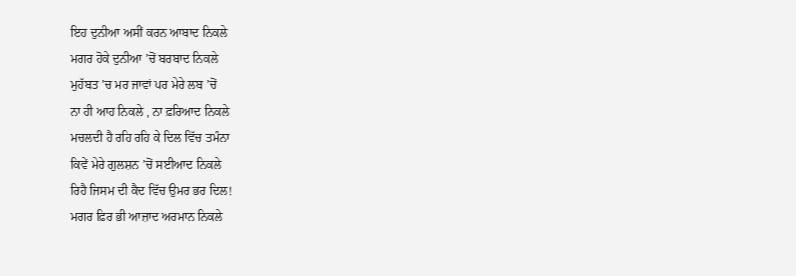ਇਹ ਦੁਨੀਆ ਅਸੀਂ ਕਰਨ ਆਬਾਦ ਨਿਕਲੇ
ਮਗਰ ਹੋਕੇ ਦੁਨੀਆ ’ਚੋਂ ਬਰਬਾਦ ਨਿਕਲੇ
ਮੁਹੱਬਤ ’ਚ ਮਰ ਜਾਵਾਂ ਪਰ ਮੇਰੇ ਲਬ ’ਚੋਂ
ਨਾ ਹੀ ਆਹ ਨਿਕਲੇ , ਨਾ ਫ਼ਰਿਆਦ ਨਿਕਲੇ
ਮਚਲਦੀ ਹੈ ਰਹਿ ਰਹਿ ਕੇ ਦਿਲ ਵਿੱਚ ਤਮੰਨਾ
ਕਿਵੇਂ ਮੇਰੇ ਗੁਲਸ਼ਨ ’ਚੋਂ ਸਈਆਦ ਨਿਕਲੇ
ਰਿਹੈ ਜਿਸਮ ਦੀ ਕੈਦ ਵਿੱਚ ਉਮਰ ਭਰ ਦਿਲ!
ਮਗਰ ਫ਼ਿਰ ਭੀ ਆਜ਼ਾਦ ਅਰਮਾਨ ਨਿਕਲੇ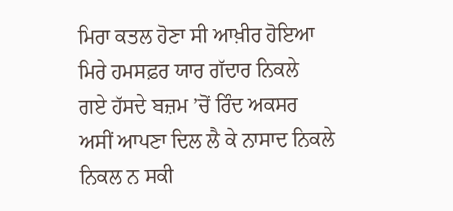ਮਿਰਾ ਕਤਲ ਹੋਣਾ ਸੀ ਆਖ਼ੀਰ ਹੋਇਆ
ਮਿਰੇ ਹਮਸਫ਼ਰ ਯਾਰ ਗੱਦਾਰ ਨਿਕਲੇ
ਗਏ ਹੱਸਦੇ ਬਜ਼ਮ ’ਚੋਂ ਰਿੰਦ ਅਕਸਰ
ਅਸੀਂ ਆਪਣਾ ਦਿਲ ਲੈ ਕੇ ਨਾਸਾਦ ਨਿਕਲੇ
ਨਿਕਲ ਨ ਸਕੀ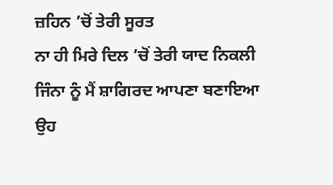ਜ਼ਹਿਨ ’ਚੋਂ ਤੇਰੀ ਸੂਰਤ
ਨਾ ਹੀ ਮਿਰੇ ਦਿਲ ’ਚੋਂ ਤੇਰੀ ਯਾਦ ਨਿਕਲੀ
ਜਿੰਨਾ ਨੂੰ ਮੈਂ ਸ਼ਾਗਿਰਦ ਆਪਣਾ ਬਣਾਇਆ
ਉਹ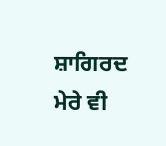ਸ਼ਾਗਿਰਦ ਮੇਰੇ ਵੀ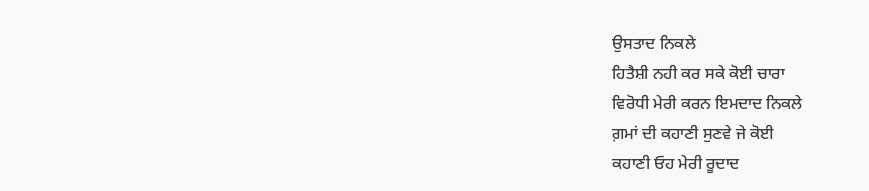ਉਸਤਾਦ ਨਿਕਲੇ
ਹਿਤੈਸ਼ੀ ਨਹੀ ਕਰ ਸਕੇ ਕੋਈ ਚਾਰਾ
ਵਿਰੋਧੀ ਮੇਰੀ ਕਰਨ ਇਮਦਾਦ ਨਿਕਲੇ
ਗ਼ਮਾਂ ਦੀ ਕਹਾਣੀ ਸੁਣਵੇ ਜੇ ਕੋਈ
ਕਹਾਣੀ ਓਹ ਮੇਰੀ ਰੂਦਾਦ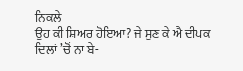ਨਿਕਲੇ
ਉਹ ਕੀ ਸ਼ਿਅਰ ਹੋਇਆ? ਜੇ ਸੁਣ ਕੇ ਐ ਦੀਪਕ
ਦਿਲਾਂ ’ਚੋਂ ਨਾ ਬੇ-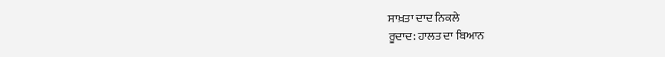ਸਾਖ਼ਤਾ ਦਾਦ ਨਿਕਲੇ
ਰੂਦਾਦ: ਹਾਲਤ ਦਾ ਬਿਆਨ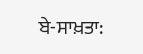ਬੇ-ਸਾਖ਼ਤਾ: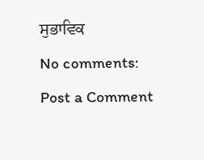ਸੁਭਾਵਿਕ
No comments:
Post a Comment